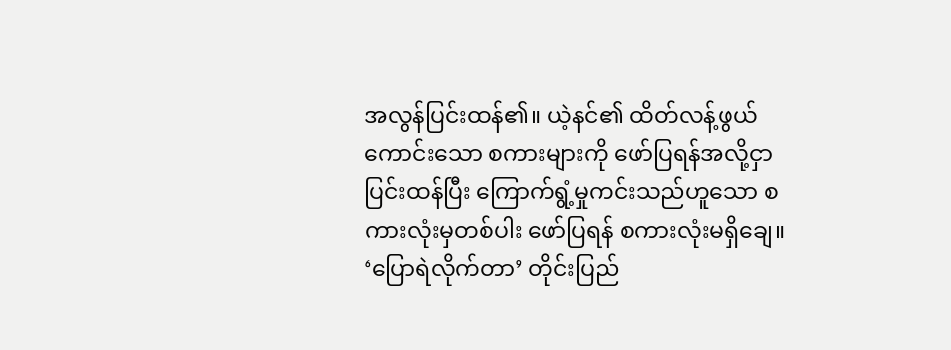အလွန်ပြင်းထန်၏။ ယဲ့နင်၏ ထိတ်လန့်ဖွယ်ကောင်းသော စကားများကို ဖော်ပြရန်အလို့ငှာ ပြင်းထန်ပြီး ကြောက်ရွံ့မှုကင်းသည်ဟူသော စကားလုံးမှတစ်ပါး ဖော်ပြရန် စကားလုံးမရှိချေ။ ‘ပြောရဲလိုက်တာ’ တိုင်းပြည်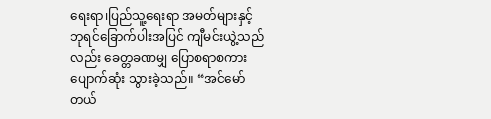ရေးရာ၊ပြည်သူ့ရေးရာ အမတ်များနှင့် ဘုရင်ခြောက်ပါးအပြင် ကျီမင်းယွဲ့သည်လည်း ခေတ္တခဏမျှ ပြောစရာစကား ပျောက်ဆုံး သွားခဲ့သည်။ “အင်မော်တယ်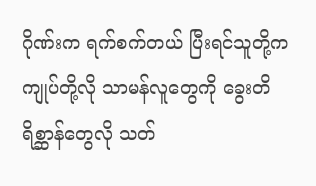ဂိုဏ်းက ရက်စက်တယ် ပြီးရင်သူတို့က ကျုပ်တို့လို သာမန်လူတွေကို ခွေးတိရိစ္ဆာန်တွေလို သတ်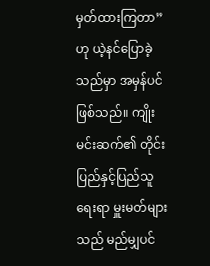မှတ်ထားကြတာ” ဟု ယဲ့နင်ပြောခဲ့သည်မှာ အမှန်ပင်ဖြစ်သည်။ ကျိုးမင်းဆက်၏ တိုင်းပြည်နှင့်ပြည်သူရေးရာ မှူးမတ်များသည် မည်မျှပင်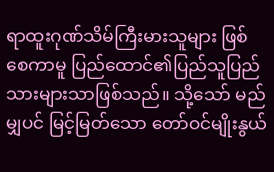ရာထူးဂုဏ်သိမ်ကြီးမားသူများ ဖြစ်စေကာမူ ပြည်ထောင်၏ပြည်သူပြည်သားများသာဖြစ်သည်။ သို့သော် မည်မျှပင် မြင့်မြတ်သော တော်ဝင်မျိုးနွယ်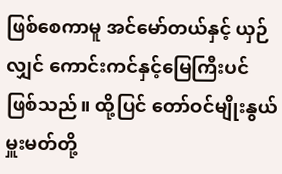ဖြစ်စေကာမူ အင်မော်တယ်နှင့် ယှဉ်လျှင် ကောင်းကင်နှင့်မြေကြီးပင်ဖြစ်သည်။ ထို့ပြင် တော်ဝင်မျိုးနွယ်မှူးမတ်တို့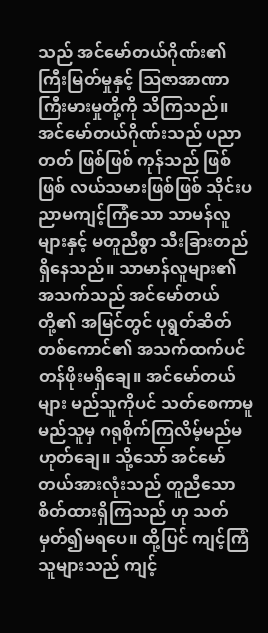သည် အင်မော်တယ်ဂိုဏ်း၏ ကြီးမြတ်မှုနှင့် ဩဇာအာဏာကြီးမားမှုတို့ကို သိကြသည်။ အင်မော်တယ်ဂိုဏ်းသည် ပညာတတ် ဖြစ်ဖြစ် ကုန်သည် ဖြစ်ဖြစ် လယ်သမားဖြစ်ဖြစ် သိုင်းပညာမကျင့်ကြံသော သာမန်လူများနှင့် မတူညီစွာ သီးခြားတည်ရှိနေသည်။ သာမာန်လူများ၏ အသက်သည် အင်မော်တယ်တို့၏ အမြင်တွင် ပုရွတ်ဆိတ် တစ်ကောင်၏ အသက်ထက်ပင် တန်ဖိုးမရှိချေ။ အင်မော်တယ်များ မည်သူကိုပင် သတ်စေကာမူ မည်သူမှ ဂရုစိုက်ကြလိမ့်မည်မဟုတ်ချေ။ သို့သော် အင်မော်တယ်အားလုံးသည် တူညီသော စိတ်ထားရှိကြသည် ဟု သတ်မှတ်၍မရပေ။ ထို့ပြင် ကျင့်ကြံသူများသည် ကျင့်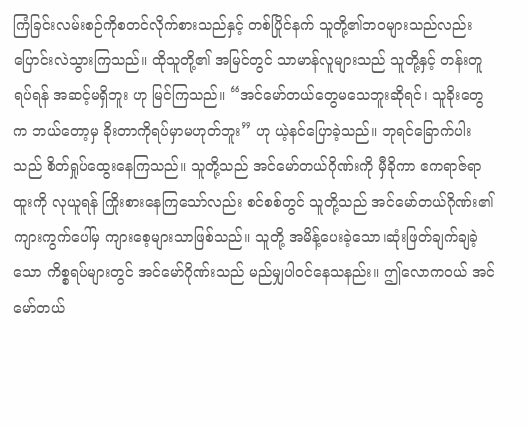ကြံခြင်းလမ်းစဉ်ကိုစတင်လိုက်စားသည်နှင့် တစ်ပြိုင်နက် သူတို့၏ဘဝများသည်လည်း ပြောင်းလဲသွားကြသည်။ ထိုသူတို့၏ အမြင်တွင် သာမာန်လူများသည် သူတို့နှင့် တန်းတူရပ်ရန် အဆင့်မရှိဘူး ဟု မြင်ကြသည်။ “အင်မော်တယ်တွေမသေဘူးဆိုရင်၊ သူခိုးတွေက ဘယ်တော့မှ ခိုးတာကိုရပ်မှာမဟုတ်ဘူး” ဟု ယဲ့နင်ပြောခဲ့သည်။ ဘုရင်ခြောက်ပါးသည် စိတ်ရှုပ်ထွေးနေကြသည်။ သူတို့သည် အင်မော်တယ်ဂိုဏ်းကို မှီခိုကာ ဧကရာဇ်ရာထူးကို လုယူရန် ကြိုးစားနေကြသော်လည်း စင်စစ်တွင် သူတို့သည် အင်မော်တယ်ဂိုဏ်း၏ ကျားကွက်ပေါ်မှ ကျားစေ့များသာဖြစ်သည်။ သူတို့ အမိန့်ပေးခဲ့သော၊ဆုံးဖြတ်ချက်ချခဲ့သော ကိစ္စရပ်များတွင် အင်မော်ဂိုဏ်းသည် မည်မျှပါဝင်နေသနည်း။ ဤလောကဝယ် အင်မော်တယ်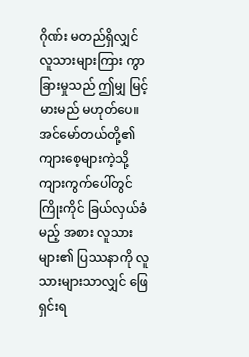ဂိုဏ်း မတည်ရှိလျှင် လူသားများကြား ကွာခြားမှုသည် ဤမျှ မြင့်မားမည် မဟုတ်ပေ။ အင်မော်တယ်တို့၏ ကျားစေ့များကဲ့သို့ ကျားကွက်ပေါ်တွင် ကြိုးကိုင် ခြယ်လှယ်ခံမည့် အစား လူသားများ၏ ပြဿနာကို လူသားများသာလျှင် ဖြေရှင်းရ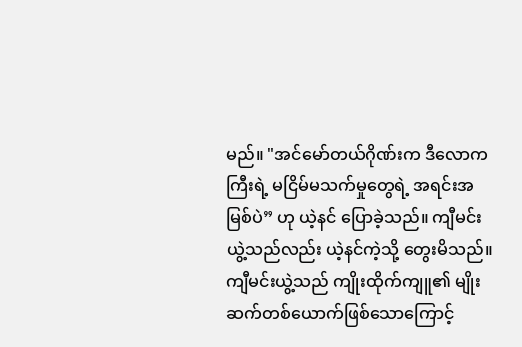မည်။ "အင်မော်တယ်ဂိုဏ်းက ဒီလောကကြီးရဲ့ မငြိမ်မသက်မှုတွေရဲ့ အရင်းအမြစ်ပဲ” ဟု ယဲ့နင် ပြောခဲ့သည်။ ကျီမင်းယွဲ့သည်လည်း ယဲ့နင်ကဲ့သို့ တွေးမိသည်။ ကျီမင်းယွဲ့သည် ကျိုးထိုက်ကျူ၏ မျိုးဆက်တစ်ယောက်ဖြစ်သောကြောင့်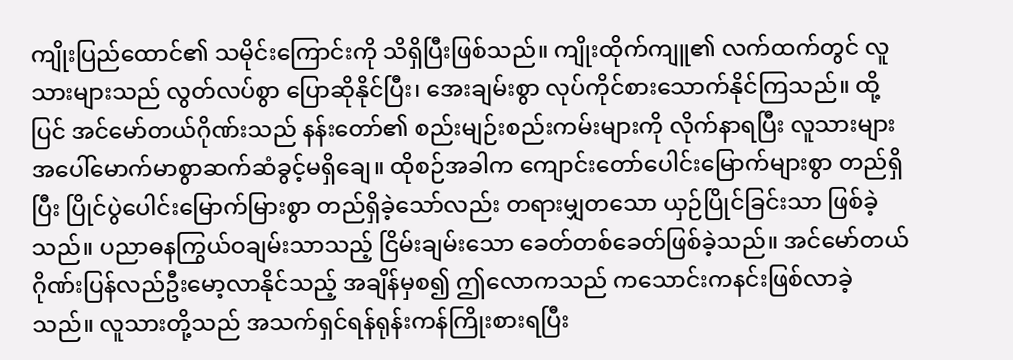ကျိုးပြည်ထောင်၏ သမိုင်းကြောင်းကို သိရှိပြီးဖြစ်သည်။ ကျိုးထိုက်ကျူ၏ လက်ထက်တွင် လူသားများသည် လွတ်လပ်စွာ ပြောဆိုနိုင်ပြီး၊ အေးချမ်းစွာ လုပ်ကိုင်စားသောက်နိုင်ကြသည်။ ထို့ပြင် အင်မော်တယ်ဂိုဏ်းသည် နန်းတော်၏ စည်းမျဉ်းစည်းကမ်းများကို လိုက်နာရပြီး လူသားများအပေါ်မောက်မာစွာဆက်ဆံခွင့်မရှိချေ။ ထိုစဉ်အခါက ကျောင်းတော်ပေါင်းမြောက်များစွာ တည်ရှိပြီး ပြိုင်ပွဲပေါင်းမြောက်မြားစွာ တည်ရှိခဲ့သော်လည်း တရားမျှတသော ယှဉ်ပြိုင်ခြင်းသာ ဖြစ်ခဲ့သည်။ ပညာဓနကြွယ်ဝချမ်းသာသည့် ငြိမ်းချမ်းသော ခေတ်တစ်ခေတ်ဖြစ်ခဲ့သည်။ အင်မော်တယ်ဂိုဏ်းပြန်လည်ဦးမော့လာနိုင်သည့် အချိန်မှစ၍ ဤလောကသည် ကသောင်းကနင်းဖြစ်လာခဲ့သည်။ လူသားတို့သည် အသက်ရှင်ရန်ရုန်းကန်ကြိုးစားရပြီး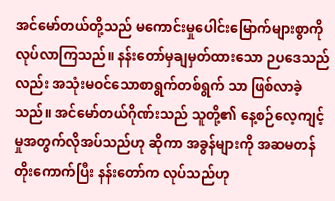အင်မော်တယ်တို့သည် မကောင်းမှုပေါင်းမြောက်များစွာကို လုပ်လာကြသည်။ နန်းတော်မှချမှတ်ထားသော ဉပဒေသည်လည်း အသုံးမဝင်သောစာရွက်တစ်ရွက် သာ ဖြစ်လာခဲ့သည်။ အင်မော်တယ်ဂိုဏ်းသည် သူတို့၏ နေ့စဉ်လေ့ကျင့်မှုအတွက်လိုအပ်သည်ဟု ဆိုကာ အခွန်များကို အဆမတန်တိုးကောက်ပြီး နန်းတော်က လုပ်သည်ဟု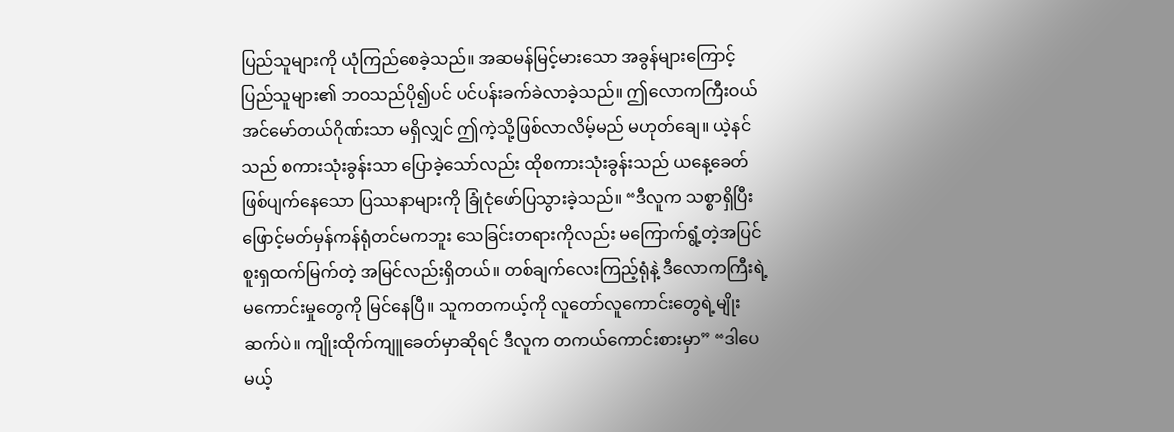ပြည်သူများကို ယုံကြည်စေခဲ့သည်။ အဆမန်မြင့်မားသော အခွန်များကြောင့် ပြည်သူများ၏ ဘဝသည်ပို၍ပင် ပင်ပန်းခက်ခဲလာခဲ့သည်။ ဤလောကကြီးဝယ် အင်မော်တယ်ဂိုဏ်းသာ မရှိလျှင် ဤကဲ့သို့ဖြစ်လာလိမ့်မည် မဟုတ်ချေ။ ယဲ့နင်သည် စကားသုံးခွန်းသာ ပြောခဲ့သော်လည်း ထိုစကားသုံးခွန်းသည် ယနေ့ခေတ် ဖြစ်ပျက်နေသော ပြဿနာများကို ခြုံငုံဖော်ပြသွားခဲ့သည်။ “ဒီလူက သစ္စာရှိပြီး ဖြောင့်မတ်မှန်ကန်ရုံတင်မကဘူး သေခြင်းတရားကိုလည်း မကြောက်ရွံ့တဲ့အပြင် စူးရှထက်မြက်တဲ့ အမြင်လည်းရှိတယ်။ တစ်ချက်လေးကြည့်ရုံနဲ့ ဒီလောကကြီးရဲ့မကောင်းမှုတွေကို မြင်နေပြီ။ သူကတကယ့်ကို လူတော်လူကောင်းတွေရဲ့မျိုးဆက်ပဲ။ ကျိုးထိုက်ကျူခေတ်မှာဆိုရင် ဒီလူက တကယ်ကောင်းစားမှာ” “ဒါပေမယ့်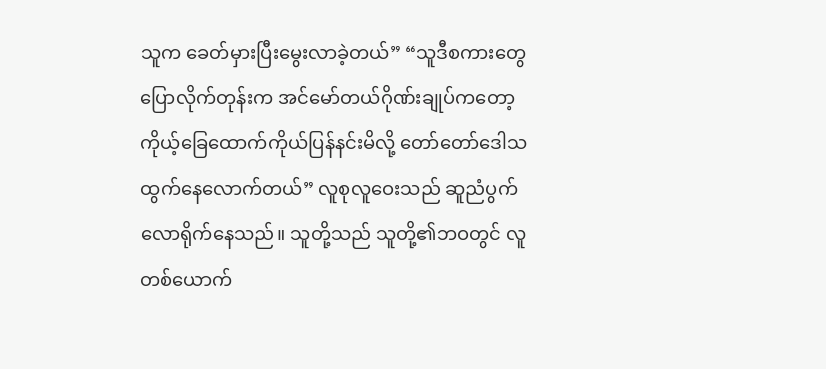သူက ခေတ်မှားပြီးမွေးလာခဲ့တယ်” “သူဒီစကားတွေပြောလိုက်တုန်းက အင်မော်တယ်ဂိုဏ်းချုပ်ကတော့ ကိုယ့်ခြေထောက်ကိုယ်ပြန်နင်းမိလို့ တော်တော်ဒေါသထွက်နေလောက်တယ်” လူစုလူဝေးသည် ဆူညံပွက်လောရိုက်နေသည်။ သူတို့သည် သူတို့၏ဘဝတွင် လူတစ်ယောက်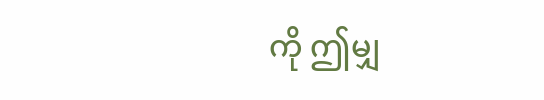ကို ဤမျှ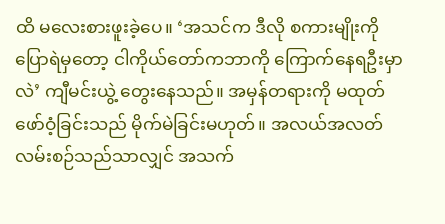ထိ မလေးစားဖူးခဲ့ပေ။ ‘အသင်က ဒီလို စကားမျိုးကို ပြောရဲမှတော့ ငါကိုယ်တော်ကဘာကို ကြောက်နေရဦးမှာလဲ’ ကျီမင်းယွဲ့ တွေးနေသည်။ အမှန်တရားကို မထုတ်ဖော်ဝံ့ခြင်းသည် မိုက်မဲခြင်းမဟုတ်။ အလယ်အလတ်လမ်းစဉ်သည်သာလျှင် အသက်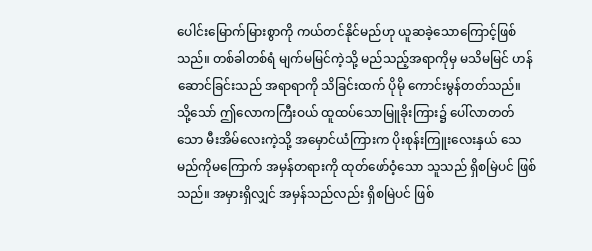ပေါင်းမြောက်မြားစွာကို ကယ်တင်နိုင်မည်ဟု ယူဆခဲ့သောကြောင့်ဖြစ်သည်။ တစ်ခါတစ်ရံ မျက်မမြင်ကဲ့သို့ မည်သည့်အရာကိုမှ မသိမမြင် ဟန်ဆောင်ခြင်းသည် အရာရာကို သိခြင်းထက် ပိုမို ကောင်းမွန်တတ်သည်။ သို့သော် ဤလောကကြီးဝယ် ထူထပ်သောမြူခိုးကြား၌ ပေါ်လာတတ်သော မီးအိမ်လေးကဲ့သို့ အမှောင်ယံကြားက ပိုးစုန်းကြူးလေးနှယ် သေမည်ကိုမကြောက် အမှန်တရားကို ထုတ်ဖော်ဝံ့သော သူသည် ရှိစမြဲပင် ဖြစ်သည်။ အမှားရှိလျှင် အမှန်သည်လည်း ရှိစမြဲပင် ဖြစ်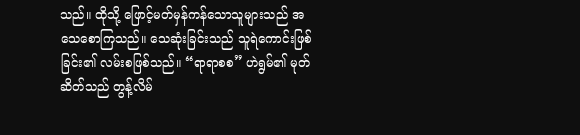သည်။ ထိုသို့ ဖြောင့်မတ်မှန်ကန်သောသူများသည် အသေစောကြသည်။ သေဆုံးခြင်းသည် သူရဲကောင်းဖြစ်ခြင်း၏ လမ်းစဖြစ်သည်။ “ရာရာစစ” ဟဲရွမ်၏ မုတ်ဆိတ်သည် တွန့်လိမ်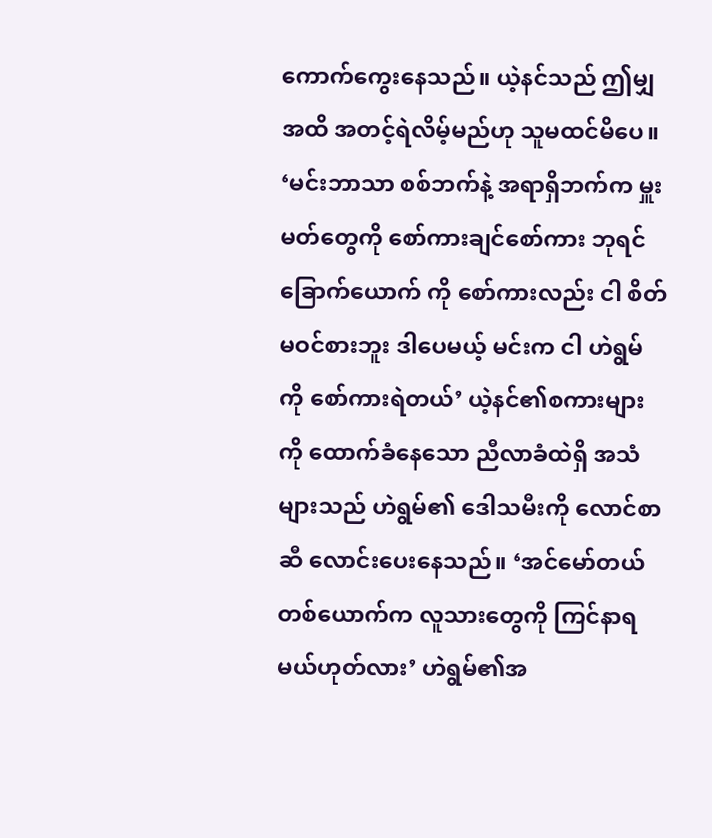ကောက်ကွေးနေသည်။ ယဲ့နင်သည် ဤမျှအထိ အတင့်ရဲလိမ့်မည်ဟု သူမထင်မိပေ။ ‘မင်းဘာသာ စစ်ဘက်နဲ့ အရာရှိဘက်က မှူးမတ်တွေကို စော်ကားချင်စော်ကား ဘုရင်ခြောက်ယောက် ကို စော်ကားလည်း ငါ စိတ်မဝင်စားဘူး ဒါပေမယ့် မင်းက ငါ ဟဲရွမ်ကို စော်ကားရဲတယ်’ ယဲ့နင်၏စကားများကို ထောက်ခံနေသော ညီလာခံထဲရှိ အသံများသည် ဟဲရွမ်၏ ဒေါသမီးကို လောင်စာဆီ လောင်းပေးနေသည်။ ‘အင်မော်တယ်တစ်ယောက်က လူသားတွေကို ကြင်နာရမယ်ဟုတ်လား’ ဟဲရွမ်၏အ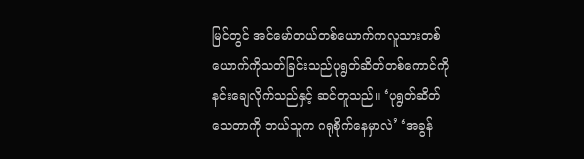မြင်တွင် အင်မော်တယ်တစ်ယောက်ကလူသားတစ်ယောက်ကိုသတ်ခြင်းသည်ပုရွတ်ဆိတ်တစ်ကောင်ကို နင်းချေလိုက်သည်နှင့် ဆင်တူသည်။ ‘ပုရွတ်ဆိတ်သေတာကို ဘယ်သူက ဂရုစိုက်နေမှာလဲ’ ‘အခွန်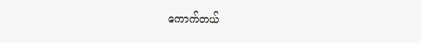ကောက်တယ်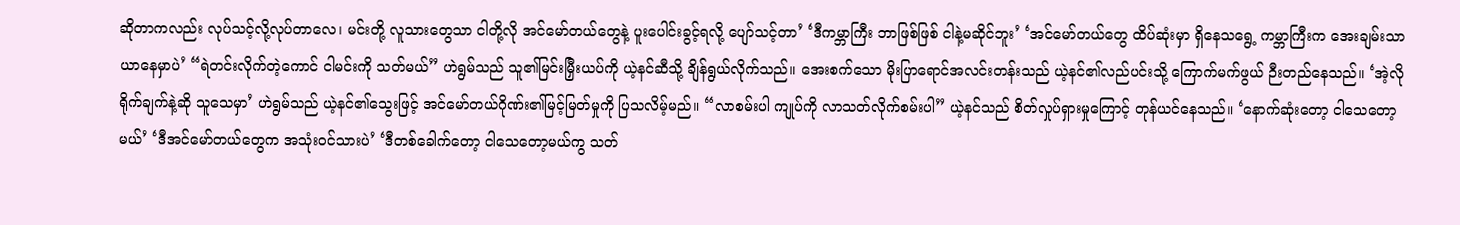ဆိုတာကလည်း လုပ်သင့်လို့လုပ်တာလေ၊ မင်းတို့ လူသားတွေသာ ငါတို့လို အင်မော်တယ်တွေနဲ့ ပူးပေါင်းခွင့်ရလို့ ပျော်သင့်တာ’ ‘ဒီကမ္ဘာကြီး ဘာဖြစ်ဖြစ် ငါနဲ့မဆိုင်ဘူး’ ‘အင်မော်တယ်တွေ ထိပ်ဆုံးမှာ ရှိနေသရွေ့ ကမ္ဘာကြီးက အေးချမ်းသာယာနေမှာပဲ’ “ရဲတင်းလိုက်တဲ့ကောင် ငါမင်းကို သတ်မယ်” ဟဲရွမ်သည် သူ၏မြင်းမြှီးယပ်ကို ယဲ့နင်ဆီသို့ ချိန်ရွယ်လိုက်သည်။ အေးစက်သော မိုးပြာရောင်အလင်းတန်းသည် ယဲ့နင်၏လည်ပင်းသို့ ကြောက်မက်ဖွယ် ဉီးတည်နေသည်။ ‘အဲ့လိုရိုက်ချက်နဲ့ဆို သူသေမှာ’ ဟဲရွမ်သည် ယဲ့နင်၏သွေးဖြင့် အင်မော်တယ်ဂိုဏ်း၏မြင့်မြတ်မှုကို ပြသလိမ့်မည်။ “လာစမ်းပါ ကျုပ်ကို လာသတ်လိုက်စမ်းပါ” ယဲ့နင်သည် စိတ်လှုပ်ရှားမှုကြောင့် တုန်ယင်နေသည်။ ‘နောက်ဆုံးတော့ ငါသေတော့မယ်’ ‘ဒီအင်မော်တယ်တွေက အသုံးဝင်သားပဲ’ ‘ဒီတစ်ခေါက်တော့ ငါသေတော့မယ်ကွ သတ်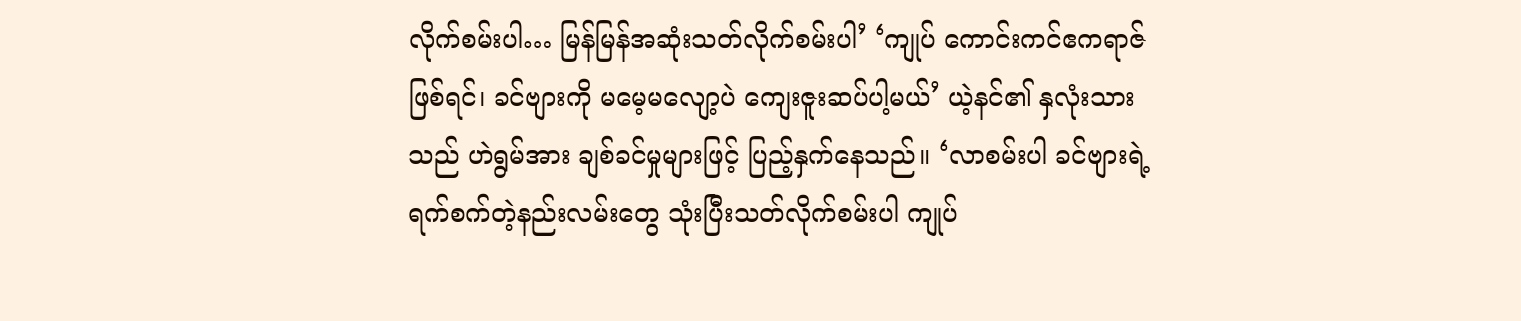လိုက်စမ်းပါ… မြန်မြန်အဆုံးသတ်လိုက်စမ်းပါ’ ‘ကျုပ် ကောင်းကင်ဧကရာဇ်ဖြစ်ရင်၊ ခင်ဗျားကို မမေ့မလျော့ပဲ ကျေးဇူးဆပ်ပါ့မယ်’ ယဲ့နင်၏ နှလုံးသားသည် ဟဲရွမ်အား ချစ်ခင်မှုများဖြင့် ပြည့်နှက်နေသည်။ ‘လာစမ်းပါ ခင်ဗျားရဲ့ ရက်စက်တဲ့နည်းလမ်းတွေ သုံးပြီးသတ်လိုက်စမ်းပါ ကျုပ်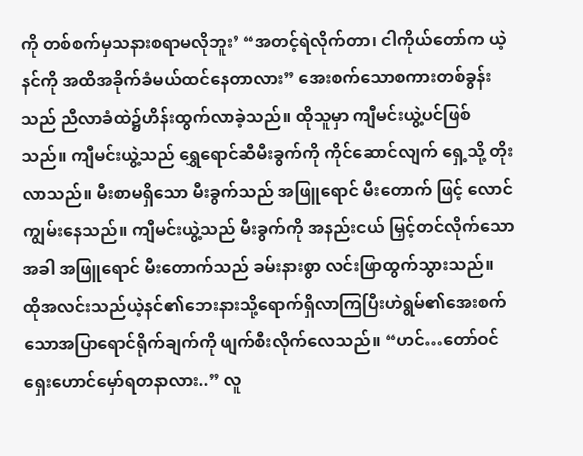ကို တစ်စက်မှသနားစရာမလိုဘူး’ “အတင့်ရဲလိုက်တာ၊ ငါကိုယ်တော်က ယဲ့နင်ကို အထိအခိုက်ခံမယ်ထင်နေတာလား” အေးစက်သောစကားတစ်ခွန်းသည် ညီလာခံထဲ၌ဟိန်းထွက်လာခဲ့သည်။ ထိုသူမှာ ကျီမင်းယွဲ့ပင်ဖြစ်သည်။ ကျီမင်းယွဲ့သည် ရွှေရောင်ဆီမီးခွက်ကို ကိုင်ဆောင်လျက် ရှေ့သို့ တိုးလာသည်။ မီးစာမရှိသော မီးခွက်သည် အဖြူရောင် မီးတောက် ဖြင့် လောင်ကျွမ်းနေသည်။ ကျီမင်းယွဲ့သည် မီးခွက်ကို အနည်းငယ် မြှင့်တင်လိုက်သော အခါ အဖြူရောင် မီးတောက်သည် ခမ်းနားစွာ လင်းဖြာထွက်သွားသည်။ ထိုအလင်းသည်ယဲ့နင်၏ဘေးနားသို့ရောက်ရှိလာကြပြီးဟဲရွမ်၏အေးစက်သောအပြာရောင်ရိုက်ချက်ကို ဖျက်စီးလိုက်လေသည်။ “ဟင်…တော်ဝင်ရှေးဟောင်မှော်ရတနာလား..” လူ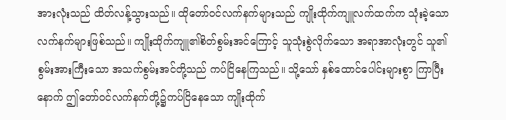အားလုံးသည် ထိတ်လန့်သွားသည်။ ထိုတော်ဝင်လက်နက်များသည် ကျိုးထိုက်ကျူလက်ထက်က သုံးခဲ့သော လက်နက်များဖြစ်သည်။ ကျိုးထိုက်ကျူ၏စိတ်စွမ်းအင်ကြောင့် သူသုံးစွဲလိုက်သော အရာအာလုံးတွင် သူ၏စွမ်းအားကြီးသော အသက်စွမ်းအင်တို့သည် ကပ်ငြိနေကြသည်။ သို့သော် နှစ်ထောင်ပေါင်းများစွာ ကြာပြီးနောက် ဤတော်ဝင်လက်နက်တို့၌ကပ်ငြိနေသော ကျိုးထိုက်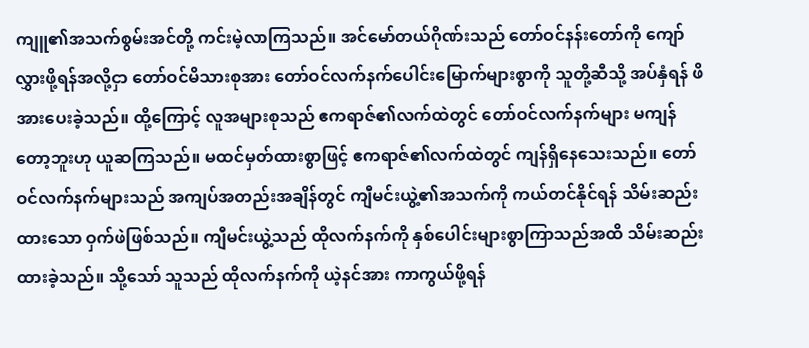ကျူ၏အသက်စွမ်းအင်တို့ ကင်းမဲ့လာကြသည်။ အင်မော်တယ်ဂိုဏ်းသည် တော်ဝင်နန်းတော်ကို ကျော်လွှားဖို့ရန်အလို့ငှာ တော်ဝင်မိသားစုအား တော်ဝင်လက်နက်ပေါင်းမြောက်များစွာကို သူတို့ဆီသို့ အပ်နှံရန် ဖိအားပေးခဲ့သည်။ ထို့ကြောင့် လူအများစုသည် ဧကရာဇ်၏လက်ထဲတွင် တော်ဝင်လက်နက်များ မကျန်တော့ဘူးဟု ယူဆကြသည်။ မထင်မှတ်ထားစွာဖြင့် ဧကရာဇ်၏လက်ထဲတွင် ကျန်ရှိနေသေးသည်။ တော်ဝင်လက်နက်များသည် အကျပ်အတည်းအချိန်တွင် ကျီမင်းယွဲ့၏အသက်ကို ကယ်တင်နိုင်ရန် သိမ်းဆည်းထားသော ဝှက်ဖဲဖြစ်သည်။ ကျီမင်းယွဲ့သည် ထိုလက်နက်ကို နှစ်ပေါင်းများစွာကြာသည်အထိ သိမ်းဆည်းထားခဲ့သည်။ သို့သော် သူသည် ထိုလက်နက်ကို ယဲ့နင်အား ကာကွယ်ဖို့ရန်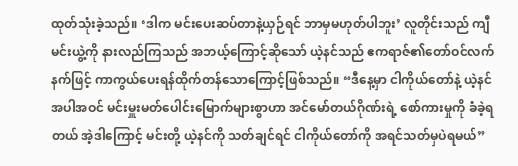ထုတ်သုံးခဲ့သည်။ ‘ဒါက မင်းပေးဆပ်တာနဲ့ယှဉ်ရင် ဘာမှမဟုတ်ပါဘူး’ လူတိုင်းသည် ကျီမင်းယွဲ့ကို နားလည်ကြသည် အဘယ့်ကြောင့်ဆိုသော် ယဲ့နင်သည် ဧကရာဇ်၏တော်ဝင်လက်နက်ဖြင့် ကာကွယ်ပေးရန်ထိုက်တန်သောကြောင့်ဖြစ်သည်။ “ဒီနေ့မှာ ငါကိုယ်တော်နဲ့ ယဲ့နင်အပါအဝင် မင်းမှူးမတ်ပေါင်းမြောက်များစွာဟာ အင်မော်တယ်ဂိုဏ်းရဲ့ စော်ကားမှုကို ခံခဲ့ရတယ် အဲ့ဒါကြောင့် မင်းတို့ ယဲ့နင်ကို သတ်ချင်ရင် ငါကိုယ်တော်ကို အရင်သတ်မှပဲရမယ်”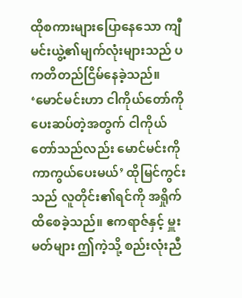ထိုစကားများပြောနေသော ကျီမင်းယွဲ့၏မျက်လုံးများသည် ပကတိတည်ငြိမ်နေခဲ့သည်။ ‘မောင်မင်းဟာ ငါကိုယ်တော်ကို ပေးဆပ်တဲ့အတွက် ငါကိုယ်တော်သည်လည်း မောင်မင်းကို ကာကွယ်ပေးမယ်’ ထိုမြင်ကွင်းသည် လူတိုင်း၏ရင်ကို အရှိုက်ထိစေခဲ့သည်။ ဧကရာဇ်နှင့် မှူးမတ်များ ဤကဲ့သို့ စည်းလုံးညီ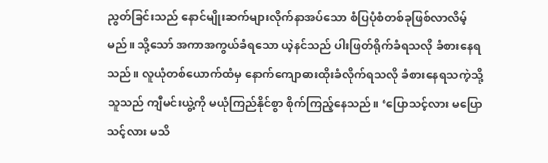ညွတ်ခြင်းသည် နောင်မျိုးဆက်များလိုက်နာအပ်သော စံပြပုံစံတစ်ခုဖြစ်လာလိမ့်မည်။ သို့သော် အကာအကွယ်ခံရသော ယဲ့နင်သည် ပါးဖြတ်ရိုက်ခံရသလို ခံစားနေရသည်။ လူယုံတစ်ယောက်ထံမှ နောက်ကျောဓားထိုးခံလိုက်ရသလို ခံစားနေရသကဲ့သို့သူသည် ကျီမင်းယွဲ့ကို မယုံကြည်နိုင်စွာ စိုက်ကြည့်နေသည်။ ‘ပြောသင့်လား မပြောသင့်လား မသိ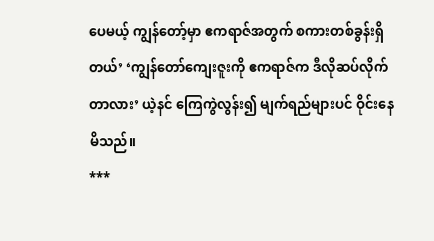ပေမယ့် ကျွန်တော့်မှာ ဧကရာဇ်အတွက် စကားတစ်ခွန်းရှိတယ်’ ‘ကျွန်တော်ကျေးဇူးကို ဧကရာဇ်က ဒီလိုဆပ်လိုက်တာလား’ ယဲ့နင် ကြေကွဲလွန်း၍ မျက်ရည်များပင် ဝိုင်းနေမိသည်။
***